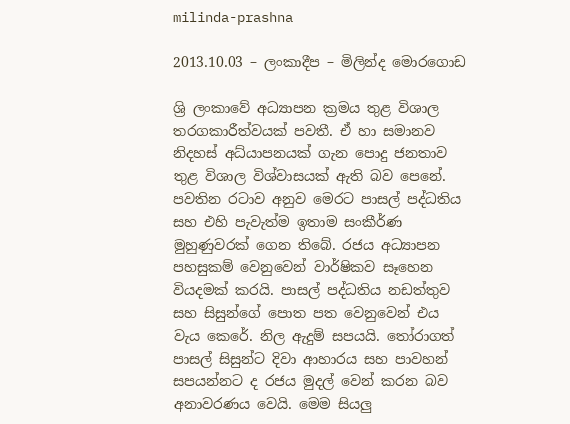milinda-prashna

2013.10.03 – ලංකාදීප – මිලින්ද මොරගොඩ

ශ්‍රි ලංකාවේ අධ්‍යාපන ක්‍රමය තුළ විශාල තරගකාරීත්වයක් පවතී. ඒ හා සමානව නිදහස් අධ්යා‍පනයක් ගැන පොදු ජනතාව තුළ විශාල විශ්වාසයක් ඇති බව පෙනේ. පවතින රටාව අනුව මෙරට පාසල් පද්ධතිය සහ එහි පැවැත්ම ඉතාම සංකීර්ණ මුහුණුවරක් ගෙන තිබේ. රජය අධ්‍යාපන පහසුකම් වෙනුවෙන් වාර්ෂිකව සෑහෙන වියදමක් කරයි. පාසල් පද්ධතිය නඩත්තුව සහ සිසුන්ගේ පොත පත වෙනුවෙන් එය වැය කෙරේ. නිල ඇදුම් සපයයි. තෝරාගත් පාසල් සිසුන්ට දිවා ආහාරය සහ පාවහන් සපයන්නට ද රජය මුදල් වෙන් කරන බව අනාවරණය වෙයි. මෙම සියලු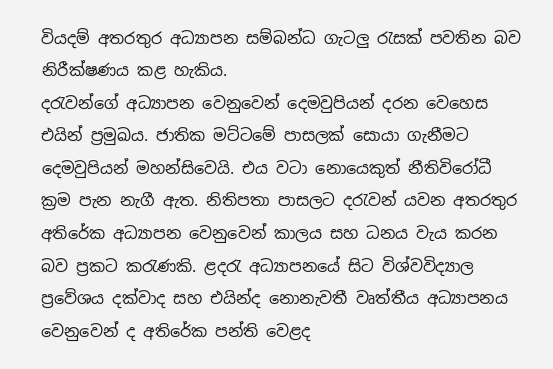වියදම් අතරතුර අධ්‍යාපන සම්බන්ධ ගැටලු රැසක් පවතින බව නිරීක්ෂණය කළ හැකිය.
දරැවන්ගේ අධ්‍යාපන වෙනුවෙන් දෙමවුපියන් දරන වෙහෙස එයින් ප්‍රමුඛය. ජාතික මට්ටමේ පාසලක් සොයා ගැනීමට දෙමවුපියන් මහන්සිවෙයි. එය වටා නොයෙකුත් නීතිවිරෝධී ක්‍රම පැන නැගී ඇත. නිතිපතා පාසලට දරැවන් යවන අතරතුර අතිරේක අධ්‍යාපන වෙනුවෙන් කාලය සහ ධනය වැය කරන බව ප්‍රකට කරැණකි. ළදරැ අධ්‍යාපනයේ සිට විශ්වවිද්‍යාල ප්‍රවේශය දක්වාද සහ එයින්ද නොනැවතී වෘත්තීය අධ්‍යාපනය වෙනුවෙන් ද අතිරේක පන්ති වෙළද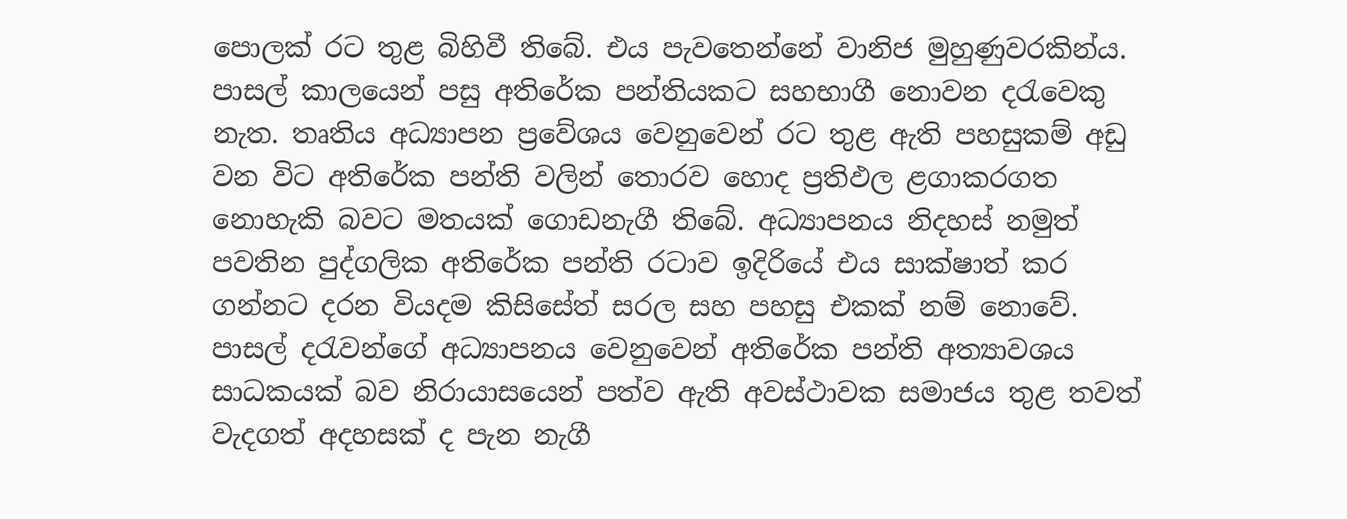පොලක් රට තුළ බිහිවී තිබේ. එය පැවතෙන්නේ වානිජ මුහුණුවරකින්ය. පාසල් කාලයෙන් පසු අතිරේක පන්තියකට සහභාගී නොවන දරැවෙකු නැත. තෘතිය අධ්‍යාපන ප්‍රවේශය වෙනුවෙන් රට තුළ ඇති පහසුකම් අඩු වන විට අතිරේක පන්ති වලින් තොරව හොද ප්‍රතිඵල ළගාකරගත නොහැකි බවට මතයක් ගොඩනැගී තිබේ. අධ්‍යාපනය නිදහස් නමුත් පවතින පුද්ගලික අතිරේක පන්ති රටාව ඉදිරියේ එය සාක්ෂාත් කර ගන්නට දරන වියදම කිසිසේත් සරල සහ පහසු එකක් නම් නොවේ.
පාසල් දරැවන්ගේ අධ්‍යාපනය වෙනුවෙන් අතිරේක පන්ති අත්‍යාවශය සාධකයක් බව නිරායාසයෙන් පත්ව ඇති අවස්ථාවක සමාජය තුළ තවත් වැදගත් අදහසක් ද පැන නැගී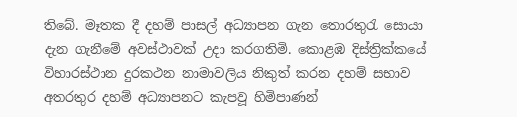ති‍බේ. මෑතක දී දහම් පාසල් අධ්‍යාපන ගැන තොරතුරැ සොයා දැන ගැනීමේ අවස්ථාවක් උදා කරගතිමි. කොළඹ දිස්ත්‍රික්කයේ විහාරස්ථාන දුරකථන නාමාවලිය නිකුත් කරන දහම් සභාව අතරතුර දහම් අධ්‍යාපනට කැපවූ හිමිපාණන්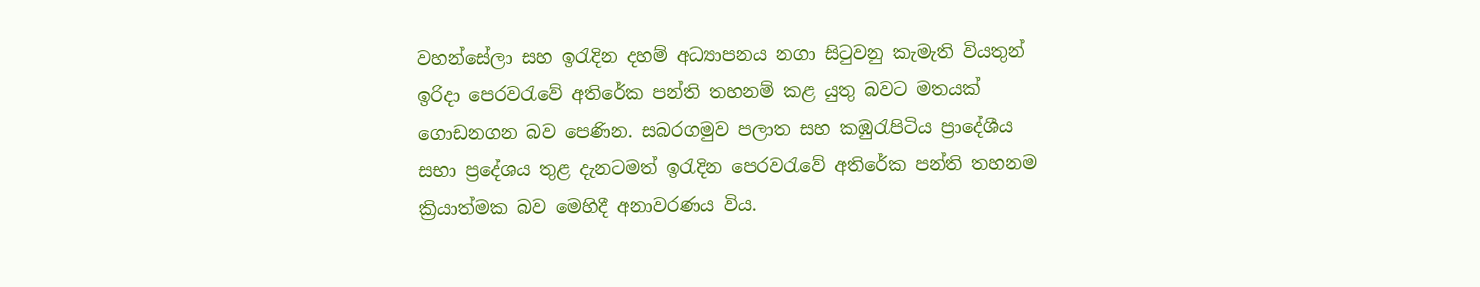වහන්සේලා සහ ඉරැදින දහම් අධ්‍යාපනය නගා සිටුවනු කැමැති වියතුන් ඉරිදා පෙරවරැවේ අතිරේක පන්ති තහනම් කළ යුතු බවට මතයක් ගොඩනගන බව පෙණින. සබරගමුව පලාත සහ කඹුරැපිටිය ප්‍රාදේශීය සභා ප්‍රදේශය තුළ දැනටමත් ඉරැදින පෙරවරැවේ අතිරේක පන්ති තහනම ක්‍රියාත්මක බව මෙහිදී අනාවරණය විය.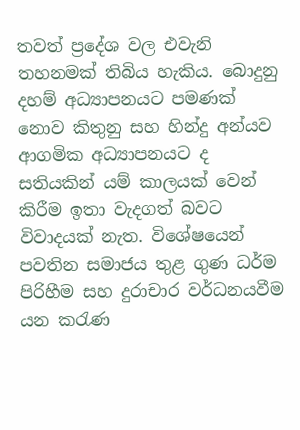තවත් ප්‍රදේශ වල එවැනි තහනමක් තිබිය හැකිය. බොදුනු දහම් අධ්‍යාපනයට පමණක් නොව කිතුනු සහ හින්දු අන්යව ආගමික අධ්‍යාපනයට ද සතියකින් යම් කාලයක් වෙන් කිරීම ඉතා වැදගත් බවට විවාදයක් නැත. විශේෂයෙන් පවතින සමාජය තුළ ගුණ ධර්ම පිරිහීම සහ දුරාචාර වර්ධනයවීම යන කරැණ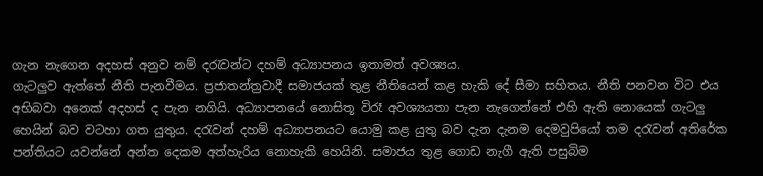ගැන නැගෙන අදහස් අනුව නම් දරැවන්ට දහම් අධ්‍යාපනය ඉතාමත් අවශ්‍යය.
ගැටලුව ඇත්තේ නීති පැනවීමය. ප්‍රජාතන්ත්‍රවාදී සමාජයක් තුළ නීතියෙන් කළ හැකි දේ සීමා සහිතය. නීති පනවන විට එය අභිබවා අනෙක් අදහස් ද පැන නගියි. අධ්‍යාපනයේ නොසිතූ විරෑ අවශ්‍යයතා පැන නැගෙන්නේ එහි ඇති නොයෙක් ගැටලු හෙයින් බව වටහා ගත යුතුය. දරැවන් දහම් අධ්‍යාපනයට යොමු කළ යුතු බව දැන දැනම ‍දෙමවුපියෝ තම දරැවන් අතිරේක පන්තියට යවන්නේ අන්ත දෙකම අත්හැරිය නොහැකි හෙයිනි. සමාජය තුළ ගොඩ නැගී ඇති පසුබිම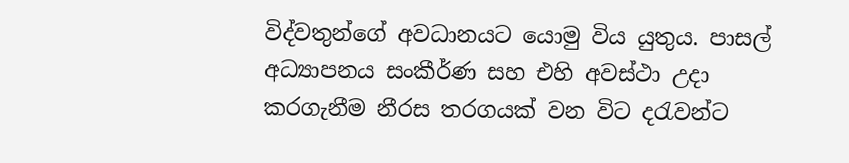විද්වතුන්ගේ අවධානයට යොමු විය යුතුය. පාසල් අධ්‍යාපනය සංකීර්ණ සහ එහි අවස්ථා උදා කරගැනීම නීරස තරගයක් වන විට දරැවන්ට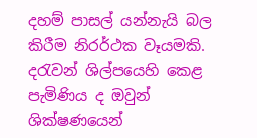දහම් පාසල් යන්නැයි බල කිරීම නිරර්ථක වෑයමකි. දරැවන් ශිල්පයෙහි කෙළ පැමිණිය ද ඔවුන් ශික්ෂණයෙන්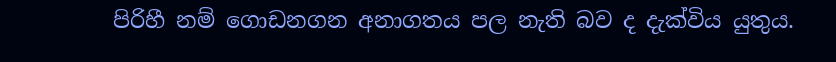පිරිහී නම් ගොඩනගන අනාගතය පල නැති බව ද දැක්විය යුතුය.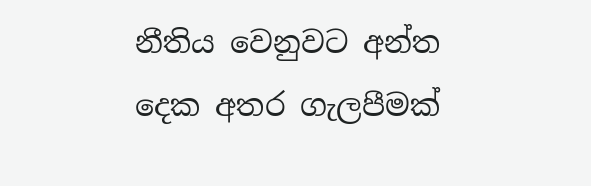නීතිය වෙනුවට අන්ත දෙක අතර ගැලපීමක්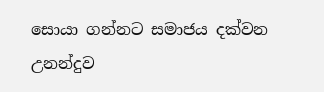සොයා ගන්නට සමාජය දක්වන උනන්දුව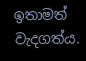ඉතාමත් වැදගත්ය.